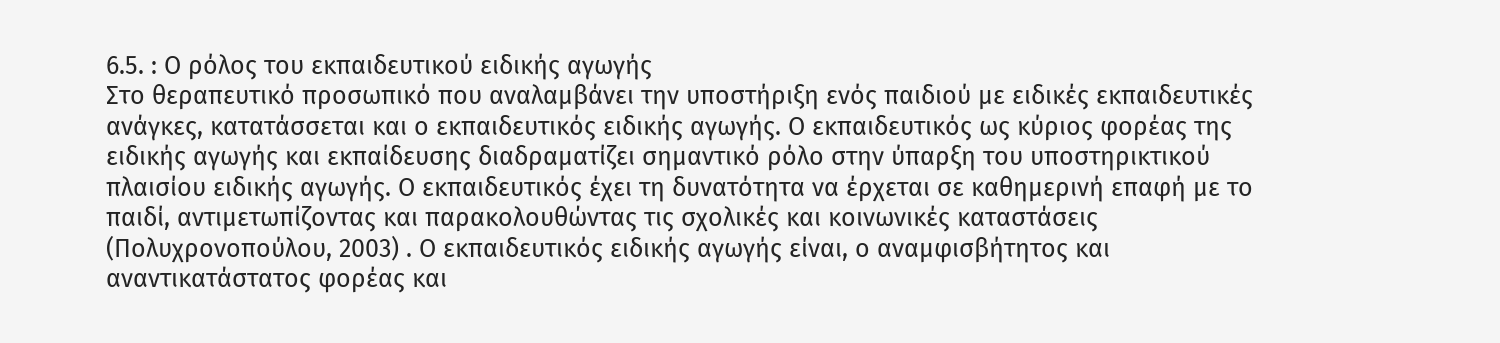6.5. : Ο ρόλος του εκπαιδευτικού ειδικής αγωγής
Στο θεραπευτικό προσωπικό που αναλαμβάνει την υποστήριξη ενός παιδιού με ειδικές εκπαιδευτικές ανάγκες, κατατάσσεται και ο εκπαιδευτικός ειδικής αγωγής. Ο εκπαιδευτικός ως κύριος φορέας της ειδικής αγωγής και εκπαίδευσης διαδραματίζει σημαντικό ρόλο στην ύπαρξη του υποστηρικτικού πλαισίου ειδικής αγωγής. Ο εκπαιδευτικός έχει τη δυνατότητα να έρχεται σε καθημερινή επαφή με το παιδί, αντιμετωπίζοντας και παρακολουθώντας τις σχολικές και κοινωνικές καταστάσεις (Πολυχρονοπούλου, 2003) . Ο εκπαιδευτικός ειδικής αγωγής είναι, ο αναμφισβήτητος και αναντικατάστατος φορέας και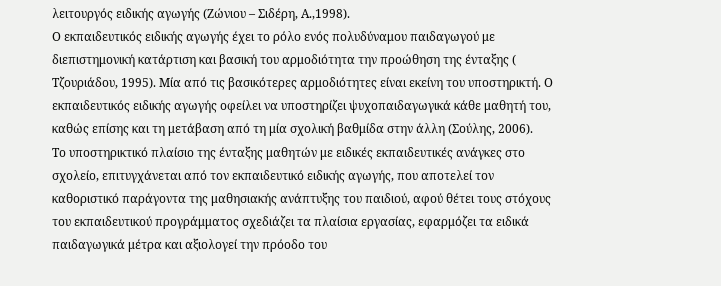λειτουργός ειδικής αγωγής (Ζώνιου – Σιδέρη, Α.,1998).
Ο εκπαιδευτικός ειδικής αγωγής έχει το ρόλο ενός πολυδύναμου παιδαγωγού με διεπιστημονική κατάρτιση και βασική του αρμοδιότητα την προώθηση της ένταξης ( Τζουριάδου, 1995). Μία από τις βασικότερες αρμοδιότητες είναι εκείνη του υποστηρικτή. Ο εκπαιδευτικός ειδικής αγωγής οφείλει να υποστηρίζει ψυχοπαιδαγωγικά κάθε μαθητή του, καθώς επίσης και τη μετάβαση από τη μία σχολική βαθμίδα στην άλλη (Σούλης, 2006).
Το υποστηρικτικό πλαίσιο της ένταξης μαθητών με ειδικές εκπαιδευτικές ανάγκες στο σχολείο, επιτυγχάνεται από τον εκπαιδευτικό ειδικής αγωγής, που αποτελεί τον καθοριστικό παράγοντα της μαθησιακής ανάπτυξης του παιδιού, αφού θέτει τους στόχους του εκπαιδευτικού προγράμματος σχεδιάζει τα πλαίσια εργασίας, εφαρμόζει τα ειδικά παιδαγωγικά μέτρα και αξιολογεί την πρόοδο του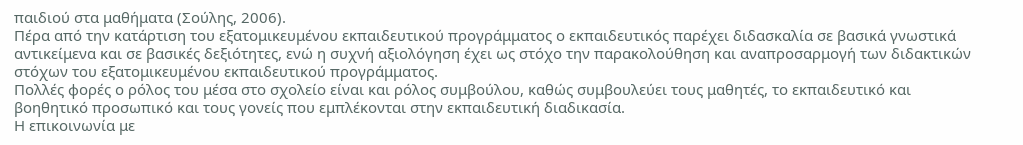παιδιού στα μαθήματα (Σούλης, 2006).
Πέρα από την κατάρτιση του εξατομικευμένου εκπαιδευτικού προγράμματος ο εκπαιδευτικός παρέχει διδασκαλία σε βασικά γνωστικά αντικείμενα και σε βασικές δεξιότητες, ενώ η συχνή αξιολόγηση έχει ως στόχο την παρακολούθηση και αναπροσαρμογή των διδακτικών στόχων του εξατομικευμένου εκπαιδευτικού προγράμματος.
Πολλές φορές ο ρόλος του μέσα στο σχολείο είναι και ρόλος συμβούλου, καθώς συμβουλεύει τους μαθητές, το εκπαιδευτικό και βοηθητικό προσωπικό και τους γονείς που εμπλέκονται στην εκπαιδευτική διαδικασία.
Η επικοινωνία με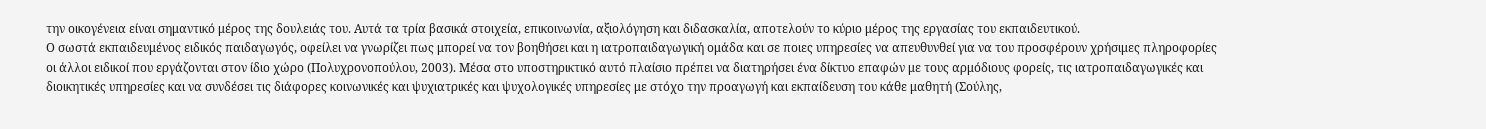την οικογένεια είναι σημαντικό μέρος της δουλειάς του. Αυτά τα τρία βασικά στοιχεία, επικοινωνία, αξιολόγηση και διδασκαλία, αποτελούν το κύριο μέρος της εργασίας του εκπαιδευτικού.
Ο σωστά εκπαιδευμένος ειδικός παιδαγωγός, οφείλει να γνωρίζει πως μπορεί να τον βοηθήσει και η ιατροπαιδαγωγική ομάδα και σε ποιες υπηρεσίες να απευθυνθεί για να του προσφέρουν χρήσιμες πληροφορίες οι άλλοι ειδικοί που εργάζονται στον ίδιο χώρο (Πολυχρονοπούλου, 2003). Μέσα στο υποστηρικτικό αυτό πλαίσιο πρέπει να διατηρήσει ένα δίκτυο επαφών με τους αρμόδιους φορείς, τις ιατροπαιδαγωγικές και διοικητικές υπηρεσίες και να συνδέσει τις διάφορες κοινωνικές και ψυχιατρικές και ψυχολογικές υπηρεσίες με στόχο την προαγωγή και εκπαίδευση του κάθε μαθητή (Σούλης,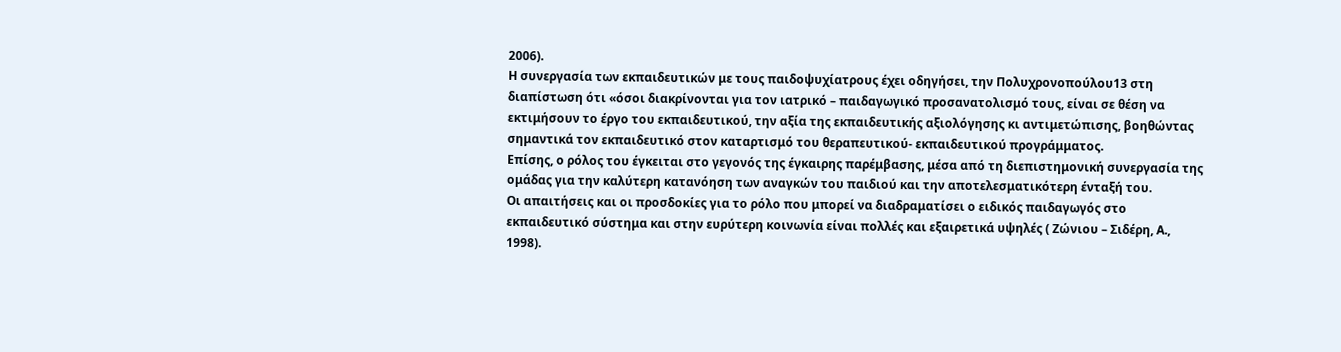2006).
Η συνεργασία των εκπαιδευτικών με τους παιδοψυχίατρους έχει οδηγήσει, την Πολυχρονοπούλου13 στη διαπίστωση ότι «όσοι διακρίνονται για τον ιατρικό – παιδαγωγικό προσανατολισμό τους, είναι σε θέση να εκτιμήσουν το έργο του εκπαιδευτικού, την αξία της εκπαιδευτικής αξιολόγησης κι αντιμετώπισης, βοηθώντας σημαντικά τον εκπαιδευτικό στον καταρτισμό του θεραπευτικού- εκπαιδευτικού προγράμματος.
Επίσης, ο ρόλος του έγκειται στο γεγονός της έγκαιρης παρέμβασης, μέσα από τη διεπιστημονική συνεργασία της ομάδας για την καλύτερη κατανόηση των αναγκών του παιδιού και την αποτελεσματικότερη ένταξή του.
Οι απαιτήσεις και οι προσδοκίες για το ρόλο που μπορεί να διαδραματίσει ο ειδικός παιδαγωγός στο εκπαιδευτικό σύστημα και στην ευρύτερη κοινωνία είναι πολλές και εξαιρετικά υψηλές ( Ζώνιου – Σιδέρη, Α., 1998).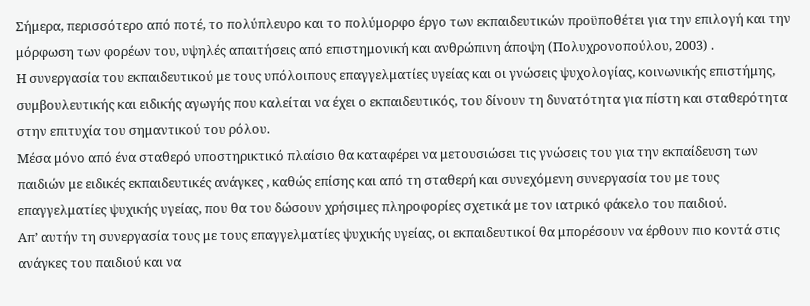Σήμερα, περισσότερο από ποτέ, το πολύπλευρο και το πολύμορφο έργο των εκπαιδευτικών προϋποθέτει για την επιλογή και την μόρφωση των φορέων του, υψηλές απαιτήσεις από επιστημονική και ανθρώπινη άποψη (Πολυχρονοπούλου, 2003) .
Η συνεργασία του εκπαιδευτικού με τους υπόλοιπους επαγγελματίες υγείας και οι γνώσεις ψυχολογίας, κοινωνικής επιστήμης, συμβουλευτικής και ειδικής αγωγής που καλείται να έχει ο εκπαιδευτικός, του δίνουν τη δυνατότητα για πίστη και σταθερότητα στην επιτυχία του σημαντικού του ρόλου.
Μέσα μόνο από ένα σταθερό υποστηρικτικό πλαίσιο θα καταφέρει να μετουσιώσει τις γνώσεις του για την εκπαίδευση των παιδιών με ειδικές εκπαιδευτικές ανάγκες , καθώς επίσης και από τη σταθερή και συνεχόμενη συνεργασία του με τους επαγγελματίες ψυχικής υγείας, που θα του δώσουν χρήσιμες πληροφορίες σχετικά με τον ιατρικό φάκελο του παιδιού.
Απ’ αυτήν τη συνεργασία τους με τους επαγγελματίες ψυχικής υγείας, οι εκπαιδευτικοί θα μπορέσουν να έρθουν πιο κοντά στις ανάγκες του παιδιού και να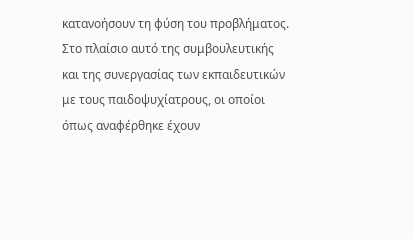κατανοήσουν τη φύση του προβλήματος.
Στο πλαίσιο αυτό της συμβουλευτικής και της συνεργασίας των εκπαιδευτικών με τους παιδοψυχίατρους, οι οποίοι όπως αναφέρθηκε έχουν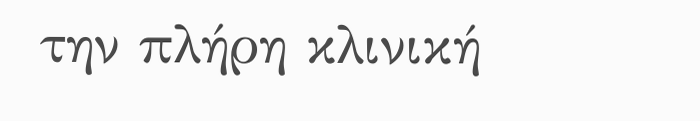την πλήρη κλινική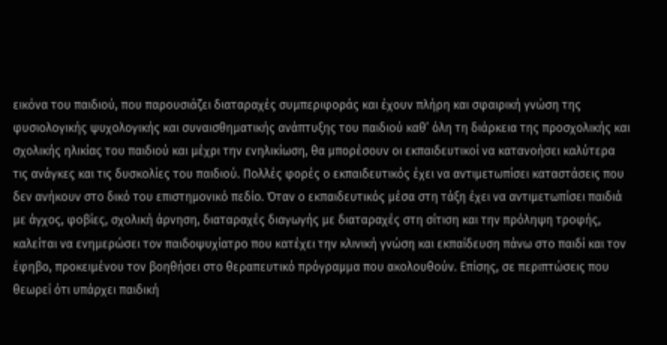εικόνα του παιδιού, που παρουσιάζει διαταραχές συμπεριφοράς και έχουν πλήρη και σφαιρική γνώση της φυσιολογικής ψυχολογικής και συναισθηματικής ανάπτυξης του παιδιού καθ’ όλη τη διάρκεια της προσχολικής και σχολικής ηλικίας του παιδιού και μέχρι την ενηλικίωση, θα μπορέσουν οι εκπαιδευτικοί να κατανοήσει καλύτερα τις ανάγκες και τις δυσκολίες του παιδιού. Πολλές φορές ο εκπαιδευτικός έχει να αντιμετωπίσει καταστάσεις που δεν ανήκουν στο δικό του επιστημονικό πεδίο. Όταν ο εκπαιδευτικός μέσα στη τάξη έχει να αντιμετωπίσει παιδιά με άγχος, φοβίες, σχολική άρνηση, διαταραχές διαγωγής με διαταραχές στη σίτιση και την πρόληψη τροφής, καλείται να ενημερώσει τον παιδοψυχίατρο που κατέχει την κλινική γνώση και εκπαίδευση πάνω στο παιδί και τον έφηβο, προκειμένου τον βοηθήσει στο θεραπευτικό πρόγραμμα που ακολουθούν. Επίσης, σε περιπτώσεις που θεωρεί ότι υπάρχει παιδική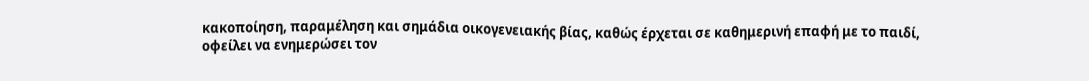κακοποίηση, παραμέληση και σημάδια οικογενειακής βίας, καθώς έρχεται σε καθημερινή επαφή με το παιδί, οφείλει να ενημερώσει τον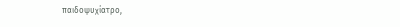παιδοψυχίατρο,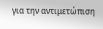για την αντιμετώπιση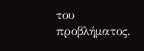του
προβλήματος.